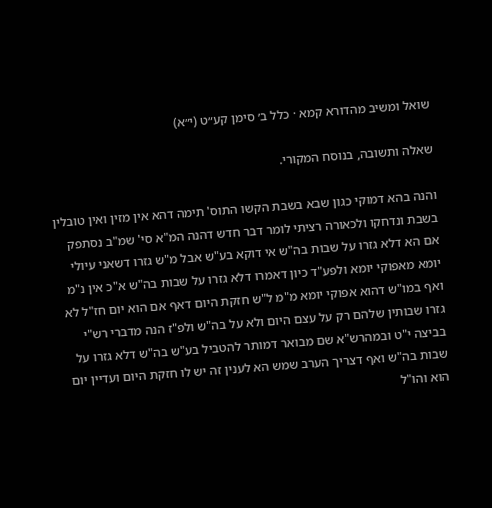שואל ומשיב מהדורא קמא · כלל ב׳ סימן קע״ט (י״א)

שאלה ותשובה, בנוסח המקורי.

והנה בהא דמוקי כגון שבא בשבת הקשו התוס' תימה דהא אין מזין ואין טובלין בשבת ונדחקו ולכאורה רציתי לומר דבר חדש דהנה המ"א סי' שמ"ב נסתפק אם הא דלא גזרו על שבות בה"ש אי דוקא בע"ש אבל מ"ש גזרו דשאני עיולי יומא מאפוקי יומא ולפע"ד כיון דאמרו דלא גזרו על שבות בה"ש א"כ אין נ"מ ואף במו"ש דהוא אפוקי יומא מ"מ ל"ש חזקת היום דאף אם הוא יום חז"ל לא גזרו שבותין שלהם רק על עצם היום ולא על בה"ש ולפ"ז הנה מדברי רש"י בביצה י"ט ובמהרש"א שם מבואר דמותר להטביל בע"ש בה"ש דלא גזרו על שבות בה"ש ואף דצריך הערב שמש הא לענין זה יש לו חזקת היום ועדיין יום הוא והו"ל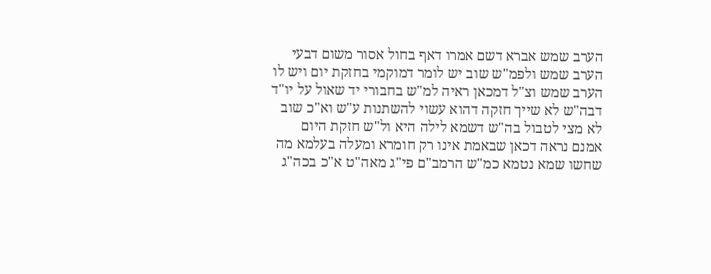הערב שמש אברא דשם אמרו דאף בחול אסור משום דבעי הערב שמש ולפמ"ש שוב יש לומר דמוקמי בחזקת יום ויש לו הערב שמש וצ"ל דמכאן ראיה למ"ש בחבורי יד שאול על יו"ד דבה"ש לא שייך חזקה דהוא עשוי להשתנות ע"ש וא"כ שוב לא מצי לטבול בה"ש דשמא לילה היא ול"ש חזקת היום אמנם נראה דכאן שבאמת אינו רק חומרא ומעלה בעלמא מה שחשו שמא נטמא כמ"ש הרמב"ם פי"ג מאה"ט א"כ בכה"ג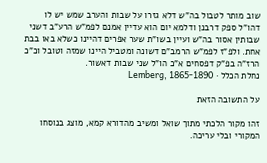שוב מותר לטבול בה"ש דלא גזרו על שבות והערב שמש יש לו דהו"ל ספק דרבנן ודלמא יום הוא עדיין אמנם לפמ"ש הרע"ב דשני שבותין אסור בה"ש ועיין בשו"ת שער אפרים דהיינו כשלא באו בבת אחת. ולפ"ז לפמ"ש הרמב"ם דשונה ומטביל היינו שמזה וטובל וכ"כ הרז"ה בפ"ק דפסחים א"כ הו"ל שני שבות דאשור.
נחלת הכלל · Lemberg, 1865-1890

על התשובה הזאת

זהו מקור הלכתי מתוך שואל ומשיב מהדורא קמא, מוצג בנוסחו המקורי ובלי עריכה.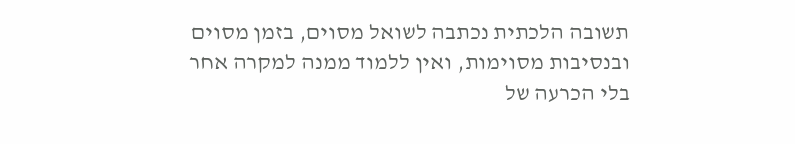תשובה הלכתית נכתבה לשואל מסוים, בזמן מסוים ובנסיבות מסוימות, ואין ללמוד ממנה למקרה אחר בלי הכרעה של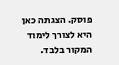פוסק. הצגתה כאן היא לצורך לימוד המקור בלבד.